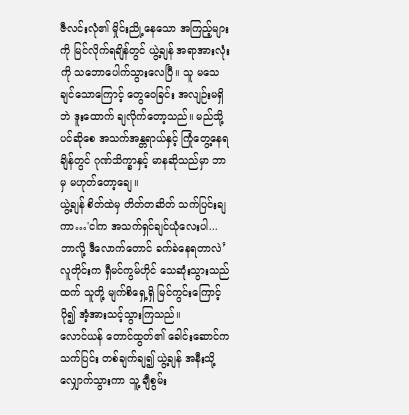ဇီလင်းလုံ၏ မှိုင်းညို့နေသော အကြည့်များကို မြင်လိုက်ရချိန်တွင် ယွဲ့ချန် အရာအားလုံးကို သဘောပေါက်သွားလေပြီ။ သူ မသေချင်သောကြောင့် တွေဝေခြင်း အလျဉ်းမရှိဘဲ ဒူးထောက် ချလိုက်တော့သည်။ မည်သို့ပင်ဆိုစေ အသက်အန္တရာယ်နှင့် ကြုံတွေ့နေရချိန်တွင် ဂုဏ်သိက္ခာနှင့် မာနဆိုသည်မှာ ဘာမှ မဟုတ်တော့ချေ။
ယွဲ့ချန် စိတ်ထဲမှ တိတ်တဆိတ် သက်ပြင်းချကာ…'ငါက အသက်ရှင်ချင်ယုံလေးပါ... ဘာလို့ ဒီလောက်တောင် ခက်ခဲနေရတာလဲ’
လူတိုင်းက ရှီမင်ကွမ်ဟိုင် သေဆုံးသွားသည်ထက် သူတို့ မျက်စိရှေ့ရှိ မြင်ကွင်းကြောင့် ပို၍ အံ့အားသင့်သွားကြသည်။
လောင်ယန် တောင်ထွတ်၏ ခေါင်းဆောင်က သက်ပြင်း တစ်ချက်ချ၍ ယွဲ့ချန် အနီးသို့ လျှောက်သွားကာ သူ့ ချီစွမ်း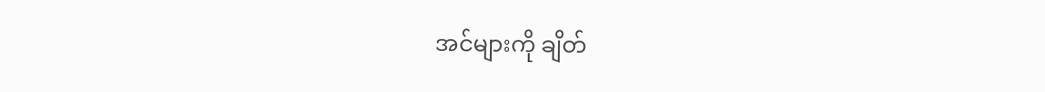အင်များကို ချိတ်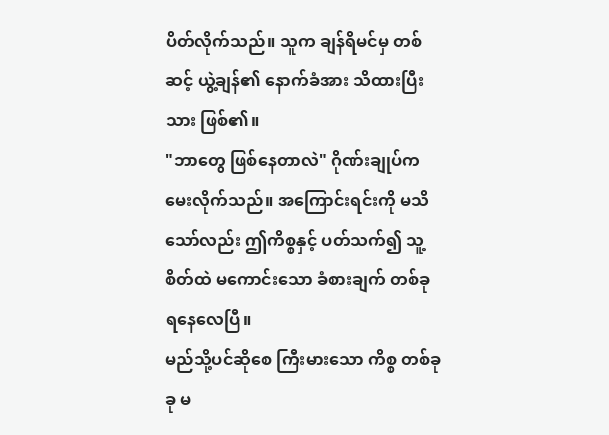ပိတ်လိုက်သည်။ သူက ချန်ရိမင်မှ တစ်ဆင့် ယွဲ့ချန်၏ နောက်ခံအား သိထားပြီးသား ဖြစ်၏။
"ဘာတွေ ဖြစ်နေတာလဲ" ဂိုဏ်းချုပ်က မေးလိုက်သည်။ အကြောင်းရင်းကို မသိသော်လည်း ဤကိစ္စနှင့် ပတ်သက်၍ သူ့စိတ်ထဲ မကောင်းသော ခံစားချက် တစ်ခု ရနေလေပြီ။
မည်သို့ပင်ဆိုစေ ကြီးမားသော ကိစ္စ တစ်ခုခု မ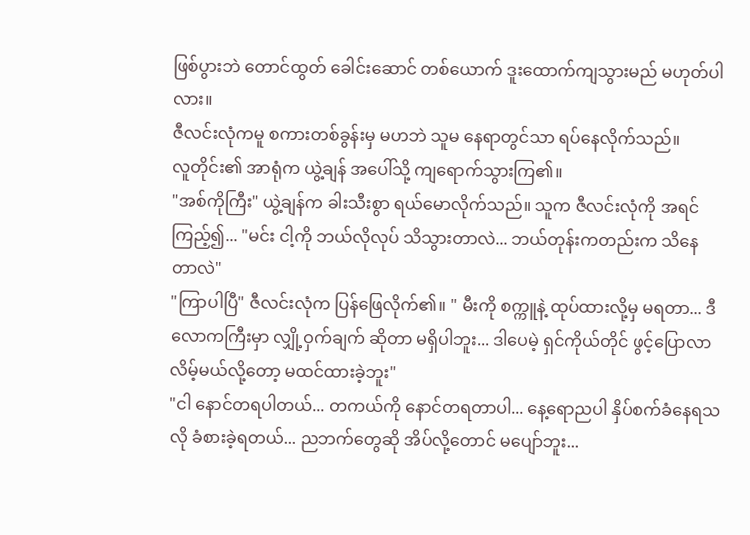ဖြစ်ပွားဘဲ တောင်ထွတ် ခေါင်းဆောင် တစ်ယောက် ဒူးထောက်ကျသွားမည် မဟုတ်ပါလား။
ဇီလင်းလုံကမူ စကားတစ်ခွန်းမှ မဟဘဲ သူမ နေရာတွင်သာ ရပ်နေလိုက်သည်။
လူတိုင်း၏ အာရုံက ယွဲ့ချန် အပေါ်သို့ ကျရောက်သွားကြ၏။
"အစ်ကိုကြီး" ယွဲ့ချန်က ခါးသီးစွာ ရယ်မောလိုက်သည်။ သူက ဇီလင်းလုံကို အရင်ကြည့်၍... "မင်း ငါ့ကို ဘယ်လိုလုပ် သိသွားတာလဲ... ဘယ်တုန်းကတည်းက သိနေတာလဲ"
"ကြာပါပြီ" ဇီလင်းလုံက ပြန်ဖြေလိုက်၏။ " မီးကို စက္ကူနဲ့ ထုပ်ထားလို့မှ မရတာ... ဒီလောကကြီးမှာ လျှို့ဝှက်ချက် ဆိုတာ မရှိပါဘူး... ဒါပေမဲ့ ရှင်ကိုယ်တိုင် ဖွင့်ပြောလာလိမ့်မယ်လို့တော့ မထင်ထားခဲ့ဘူး"
"ငါ နောင်တရပါတယ်... တကယ်ကို နောင်တရတာပါ... နေ့ရောညပါ နှိပ်စက်ခံနေရသလို ခံစားခဲ့ရတယ်... ညဘက်တွေဆို အိပ်လို့တောင် မပျော်ဘူး...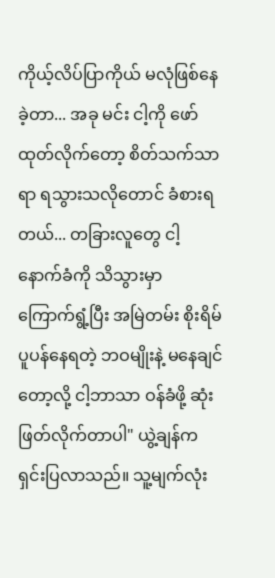ကိုယ့်လိပ်ပြာကိုယ် မလုံဖြစ်နေခဲ့တာ... အခု မင်း ငါ့ကို ဖော်ထုတ်လိုက်တော့ စိတ်သက်သာရာ ရသွားသလိုတောင် ခံစားရတယ်... တခြားလူတွေ ငါ့နောက်ခံကို သိသွားမှာ ကြောက်ရွံ့ပြီး အမြဲတမ်း စိုးရိမ်ပူပန်နေရတဲ့ ဘဝမျိုးနဲ့ မနေချင်တော့လို့ ငါ့ဘာသာ ဝန်ခံဖို့ ဆုံးဖြတ်လိုက်တာပါ" ယွဲ့ချန်က ရှင်းပြလာသည်။ သူ့မျက်လုံး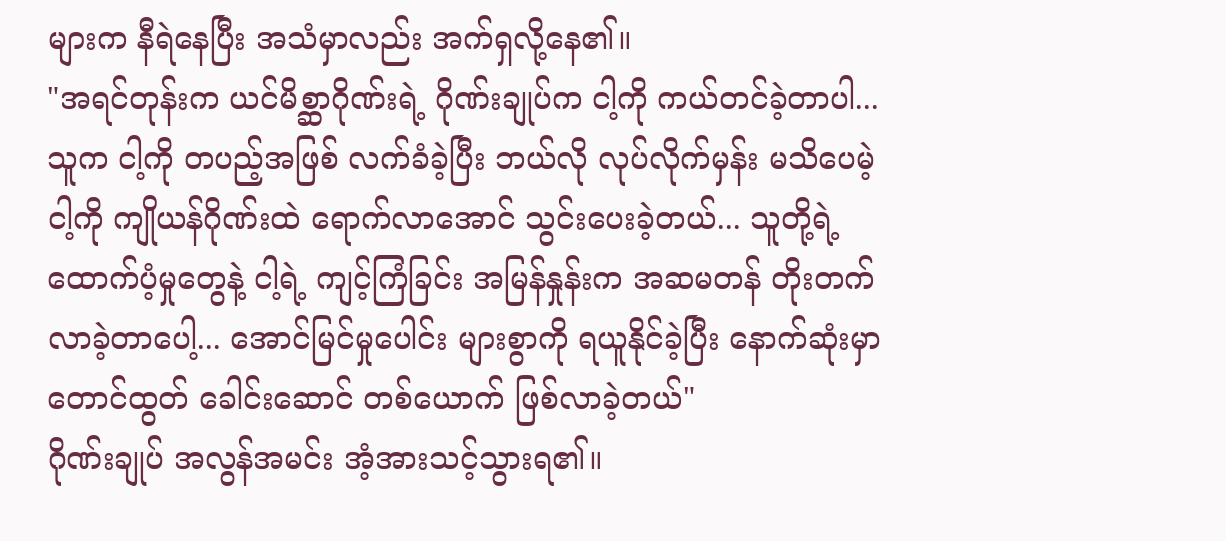များက နီရဲနေပြီး အသံမှာလည်း အက်ရှလို့နေ၏။
"အရင်တုန်းက ယင်မိစ္ဆာဂိုဏ်းရဲ့ ဂိုဏ်းချုပ်က ငါ့ကို ကယ်တင်ခဲ့တာပါ... သူက ငါ့ကို တပည့်အဖြစ် လက်ခံခဲ့ပြီး ဘယ်လို လုပ်လိုက်မှန်း မသိပေမဲ့ ငါ့ကို ကျိုယန်ဂိုဏ်းထဲ ရောက်လာအောင် သွင်းပေးခဲ့တယ်... သူတို့ရဲ့ ထောက်ပံ့မှုတွေနဲ့ ငါ့ရဲ့ ကျင့်ကြံခြင်း အမြန်နှုန်းက အဆမတန် တိုးတက်လာခဲ့တာပေါ့... အောင်မြင်မှုပေါင်း များစွာကို ရယူနိုင်ခဲ့ပြီး နောက်ဆုံးမှာ တောင်ထွတ် ခေါင်းဆောင် တစ်ယောက် ဖြစ်လာခဲ့တယ်"
ဂိုဏ်းချုပ် အလွန်အမင်း အံ့အားသင့်သွားရ၏။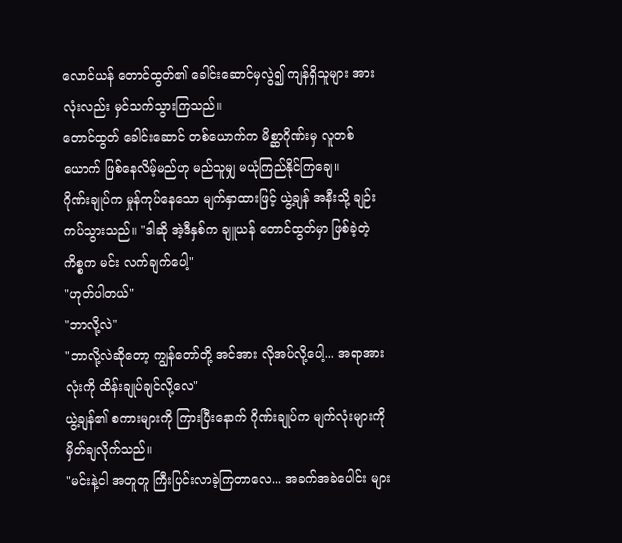လောင်ယန် တောင်ထွတ်၏ ခေါင်းဆောင်မှလွဲ၍ ကျန်ရှိသူများ အားလုံးလည်း မှင်သက်သွားကြသည်။
တောင်ထွတ် ခေါင်းဆောင် တစ်ယောက်က မိစ္ဆာဂိုဏ်းမှ လူတစ်ယောက် ဖြစ်နေလိမ့်မည်ဟု မည်သူမျှ မယုံကြည်နိုင်ကြချေ။
ဂိုဏ်းချုပ်က မှုန်ကုပ်နေသော မျက်နှာထားဖြင့် ယွဲ့ချန် အနီးသို့ ချဉ်းကပ်သွားသည်။ "ဒါဆို အဲ့ဒီနှစ်က ချူယန် တောင်ထွတ်မှာ ဖြစ်ခဲ့တဲ့ ကိစ္စက မင်း လက်ချက်ပေါ့"
"ဟုတ်ပါတယ်"
"ဘာလို့လဲ"
"ဘာလို့လဲဆိုတော့ ကျွန်တော်တို့ အင်အား လိုအပ်လို့ပေါ့... အရာအားလုံးကို ထိန်းချုပ်ချင်လို့လေ"
ယွဲ့ချန်၏ စကားများကို ကြားပြီးနောက် ဂိုဏ်းချုပ်က မျက်လုံးများကို မှိတ်ချလိုက်သည်။
"မင်းနဲ့ငါ အတူတူ ကြီးပြင်းလာခဲ့ကြတာလေ... အခက်အခဲပေါင်း များ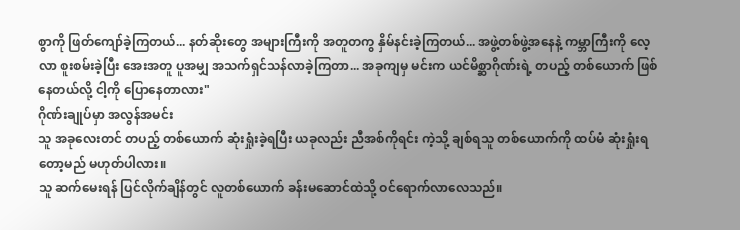စွာကို ဖြတ်ကျော်ခဲ့ကြတယ်... နတ်ဆိုးတွေ အများကြီးကို အတူတကွ နှိမ်နင်းခဲ့ကြတယ်... အဖွဲ့တစ်ဖွဲ့အနေနဲ့ ကမ္ဘာကြီးကို လေ့လာ စူးစမ်းခဲ့ပြီး အေးအတူ ပူအမျှ အသက်ရှင်သန်လာခဲ့ကြတာ... အခုကျမှ မင်းက ယင်မိစ္ဆာဂိုဏ်းရဲ့ တပည့် တစ်ယောက် ဖြစ်နေတယ်လို့ ငါ့ကို ပြောနေတာလား"
ဂိုဏ်းချုပ်မှာ အလွန်အမင်း
သူ အခုလေးတင် တပည့် တစ်ယောက် ဆုံးရှုံးခဲ့ရပြီး ယခုလည်း ညီအစ်ကိုရင်း ကဲ့သို့ ချစ်ရသူ တစ်ယောက်ကို ထပ်မံ ဆုံးရှုံးရတော့မည် မဟုတ်ပါလား။
သူ ဆက်မေးရန် ပြင်လိုက်ချိန်တွင် လူတစ်ယောက် ခန်းမဆောင်ထဲသို့ ဝင်ရောက်လာလေသည်။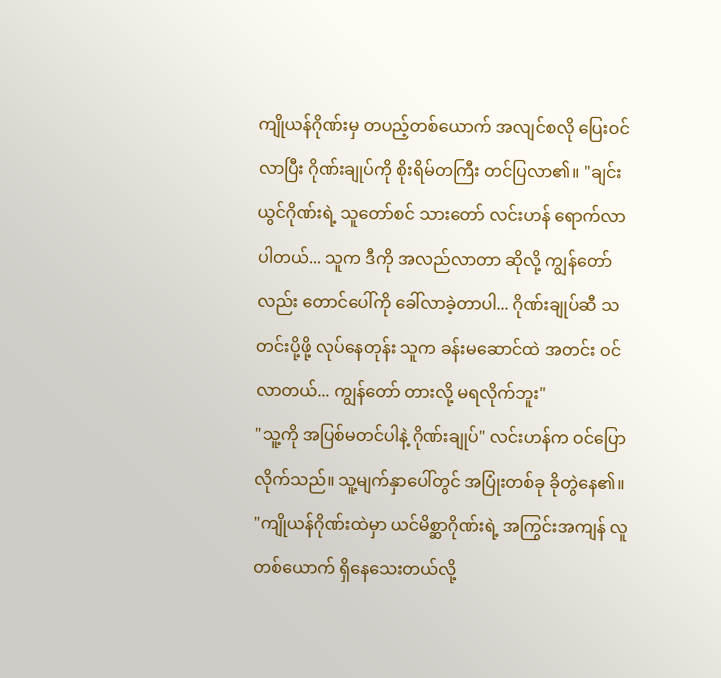ကျိုယန်ဂိုဏ်းမှ တပည့်တစ်ယောက် အလျင်စလို ပြေးဝင်လာပြီး ဂိုဏ်းချုပ်ကို စိုးရိမ်တကြီး တင်ပြလာ၏။ "ချင်းယွင်ဂိုဏ်းရဲ့ သူတော်စင် သားတော် လင်းဟန် ရောက်လာပါတယ်... သူက ဒီကို အလည်လာတာ ဆိုလို့ ကျွန်တော်လည်း တောင်ပေါ်ကို ခေါ်လာခဲ့တာပါ... ဂိုဏ်းချုပ်ဆီ သတင်းပို့ဖို့ လုပ်နေတုန်း သူက ခန်းမဆောင်ထဲ အတင်း ဝင်လာတယ်... ကျွန်တော် တားလို့ မရလိုက်ဘူး"
"သူ့ကို အပြစ်မတင်ပါနဲ့ ဂိုဏ်းချုပ်" လင်းဟန်က ဝင်ပြောလိုက်သည်။ သူ့မျက်နှာပေါ်တွင် အပြုံးတစ်ခု ခိုတွဲနေ၏။ "ကျိုယန်ဂိုဏ်းထဲမှာ ယင်မိစ္ဆာဂိုဏ်းရဲ့ အကြွင်းအကျန် လူတစ်ယောက် ရှိနေသေးတယ်လို့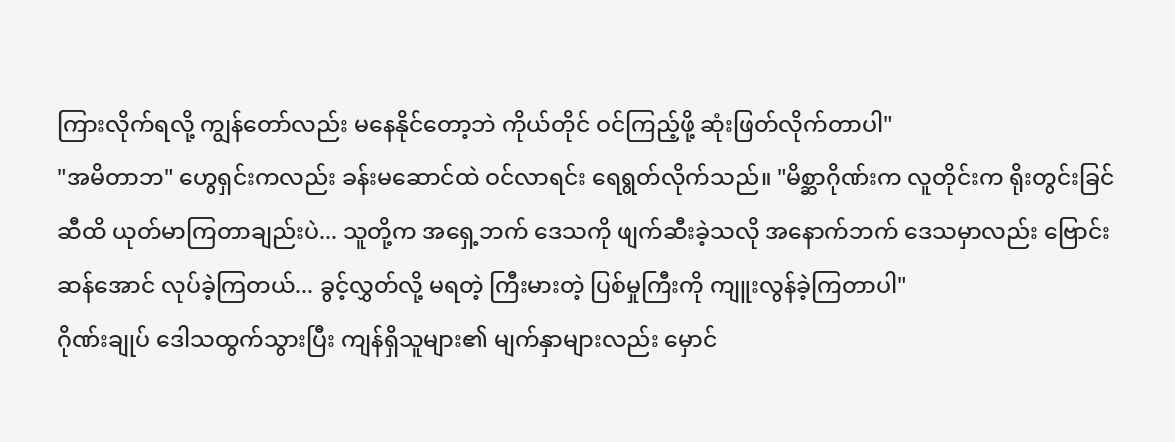ကြားလိုက်ရလို့ ကျွန်တော်လည်း မနေနိုင်တော့ဘဲ ကိုယ်တိုင် ဝင်ကြည့်ဖို့ ဆုံးဖြတ်လိုက်တာပါ"
"အမိတာဘ" ဟွေရှင်းကလည်း ခန်းမဆောင်ထဲ ဝင်လာရင်း ရေရွတ်လိုက်သည်။ "မိစ္ဆာဂိုဏ်းက လူတိုင်းက ရိုးတွင်းခြင်ဆီထိ ယုတ်မာကြတာချည်းပဲ... သူတို့က အရှေ့ဘက် ဒေသကို ဖျက်ဆီးခဲ့သလို အနောက်ဘက် ဒေသမှာလည်း ဗြောင်းဆန်အောင် လုပ်ခဲ့ကြတယ်... ခွင့်လွှတ်လို့ မရတဲ့ ကြီးမားတဲ့ ပြစ်မှုကြီးကို ကျူးလွန်ခဲ့ကြတာပါ"
ဂိုဏ်းချုပ် ဒေါသထွက်သွားပြီး ကျန်ရှိသူများ၏ မျက်နှာများလည်း မှောင်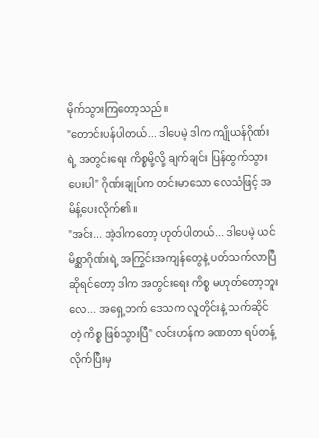မိုက်သွားကြတော့သည်။
"တောင်းပန်ပါတယ်... ဒါပေမဲ့ ဒါက ကျိုယန်ဂိုဏ်းရဲ့ အတွင်းရေး ကိစ္စမို့လို့ ချက်ချင်း ပြန်ထွက်သွားပေးပါ" ဂိုဏ်းချုပ်က တင်းမာသော လေသံဖြင့် အမိန့်ပေးလိုက်၏။
"အင်း... အဲ့ဒါကတော့ ဟုတ်ပါတယ်... ဒါပေမဲ့ ယင်မိစ္ဆာဂိုဏ်းရဲ့ အကြွင်းအကျန်တွေနဲ့ ပတ်သက်လာပြီ ဆိုရင်တော့ ဒါက အတွင်းရေး ကိစ္စ မဟုတ်တော့ဘူးလေ... အရှေ့ဘက် ဒေသက လူတိုင်းနဲ့ သက်ဆိုင်တဲ့ ကိစ္စ ဖြစ်သွားပြီ" လင်းဟန်က ခဏတာ ရပ်တန့်လိုက်ပြီးမှ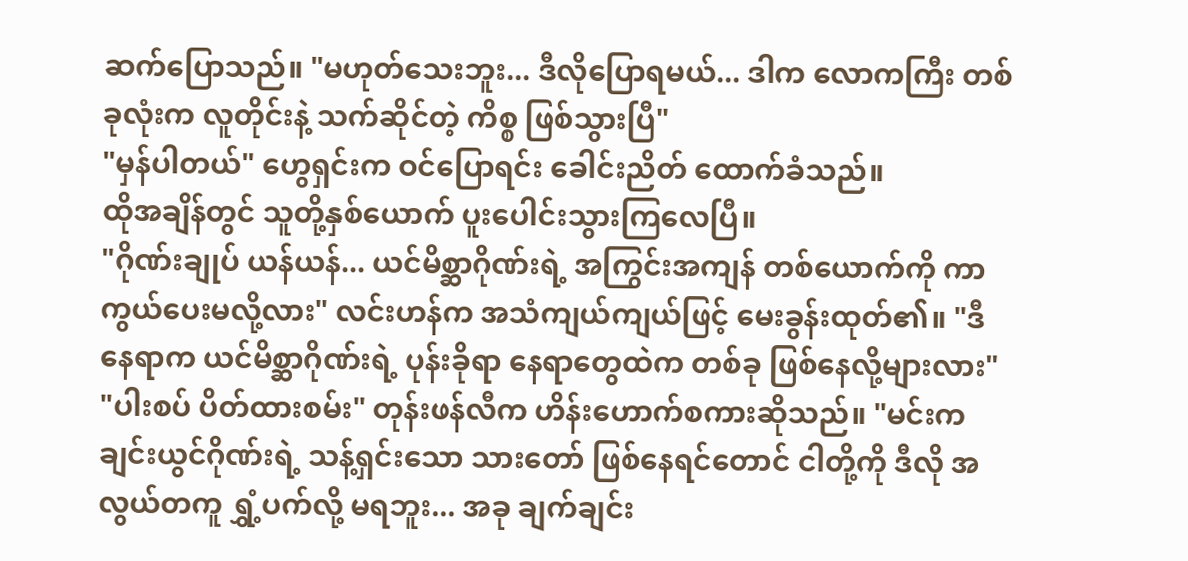ဆက်ပြောသည်။ "မဟုတ်သေးဘူး... ဒီလိုပြောရမယ်... ဒါက လောကကြီး တစ်ခုလုံးက လူတိုင်းနဲ့ သက်ဆိုင်တဲ့ ကိစ္စ ဖြစ်သွားပြီ"
"မှန်ပါတယ်" ဟွေရှင်းက ဝင်ပြောရင်း ခေါင်းညိတ် ထောက်ခံသည်။
ထိုအချိန်တွင် သူတို့နှစ်ယောက် ပူးပေါင်းသွားကြလေပြီ။
"ဂိုဏ်းချုပ် ယန်ယန်... ယင်မိစ္ဆာဂိုဏ်းရဲ့ အကြွင်းအကျန် တစ်ယောက်ကို ကာကွယ်ပေးမလို့လား" လင်းဟန်က အသံကျယ်ကျယ်ဖြင့် မေးခွန်းထုတ်၏။ "ဒီနေရာက ယင်မိစ္ဆာဂိုဏ်းရဲ့ ပုန်းခိုရာ နေရာတွေထဲက တစ်ခု ဖြစ်နေလို့များလား"
"ပါးစပ် ပိတ်ထားစမ်း" တုန်းဖန်လီက ဟိန်းဟောက်စကားဆိုသည်။ "မင်းက ချင်းယွင်ဂိုဏ်းရဲ့ သန့်ရှင်းသော သားတော် ဖြစ်နေရင်တောင် ငါတို့ကို ဒီလို အလွယ်တကူ ရွှံ့ပက်လို့ မရဘူး... အခု ချက်ချင်း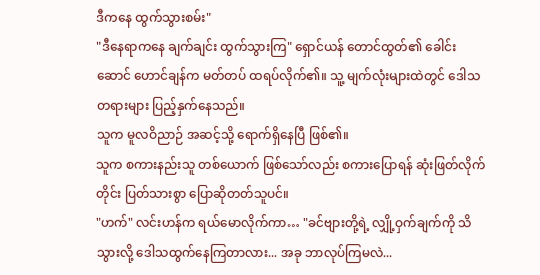ဒီကနေ ထွက်သွားစမ်း"
"ဒီနေရာကနေ ချက်ချင်း ထွက်သွားကြ" ရှောင်ယန် တောင်ထွတ်၏ ခေါင်းဆောင် ဟောင်ချန်က မတ်တပ် ထရပ်လိုက်၏။ သူ့ မျက်လုံးများထဲတွင် ဒေါသတရားများ ပြည့်နှက်နေသည်။
သူက မူလဝိညာဉ် အဆင့်သို့ ရောက်ရှိနေပြီ ဖြစ်၏။
သူက စကားနည်းသူ တစ်ယောက် ဖြစ်သော်လည်း စကားပြောရန် ဆုံးဖြတ်လိုက်တိုင်း ပြတ်သားစွာ ပြောဆိုတတ်သူပင်။
"ဟက်" လင်းဟန်က ရယ်မောလိုက်ကာ… "ခင်ဗျားတို့ရဲ့ လျှို့ဝှက်ချက်ကို သိသွားလို့ ဒေါသထွက်နေကြတာလား... အခု ဘာလုပ်ကြမလဲ...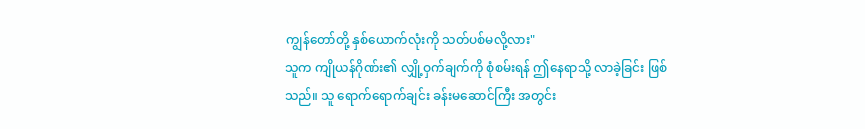ကျွန်တော်တို့ နှစ်ယောက်လုံးကို သတ်ပစ်မလို့လား"
သူက ကျိုယန်ဂိုဏ်း၏ လျှို့ဝှက်ချက်ကို စုံစမ်းရန် ဤနေရာသို့ လာခဲ့ခြင်း ဖြစ်သည်။ သူ ရောက်ရောက်ချင်း ခန်းမဆောင်ကြီး အတွင်း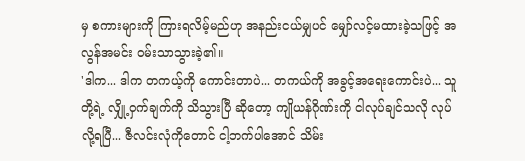မှ စကားများကို ကြားရလိမ့်မည်ဟု အနည်းငယ်မျှပင် မျှော်လင့်မထားခဲ့သဖြင့် အလွန်အမင်း ဝမ်းသာသွားခဲ့၏။
'ဒါက... ဒါက တကယ့်ကို ကောင်းတာပဲ... တကယ်ကို အခွင့်အရေးကောင်းပဲ... သူတို့ရဲ့ လျှို့ဝှက်ချက်ကို သိသွားပြီ ဆိုတော့ ကျိုယန်ဂိုဏ်းကို ငါလုပ်ချင်သလို လုပ်လို့ရပြီ... ဇီလင်းလုံကိုတောင် ငါ့ဘက်ပါအောင် သိမ်း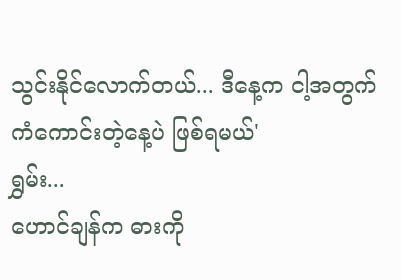သွင်းနိုင်လောက်တယ်... ဒီနေ့က ငါ့အတွက် ကံကောင်းတဲ့နေ့ပဲ ဖြစ်ရမယ်'
ရွှမ်း...
ဟောင်ချန်က ဓားကို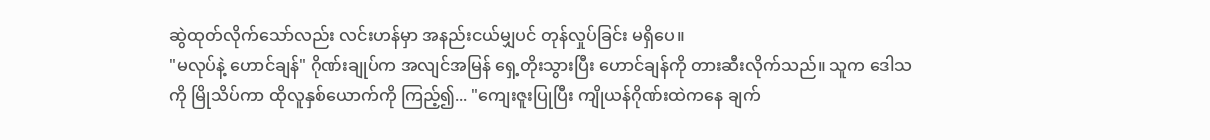ဆွဲထုတ်လိုက်သော်လည်း လင်းဟန်မှာ အနည်းငယ်မျှပင် တုန်လှုပ်ခြင်း မရှိပေ။
"မလုပ်နဲ့ ဟောင်ချန်" ဂိုဏ်းချုပ်က အလျင်အမြန် ရှေ့တိုးသွားပြီး ဟောင်ချန်ကို တားဆီးလိုက်သည်။ သူက ဒေါသကို မြိုသိပ်ကာ ထိုလူနှစ်ယောက်ကို ကြည့်၍... "ကျေးဇူးပြုပြီး ကျိုယန်ဂိုဏ်းထဲကနေ ချက်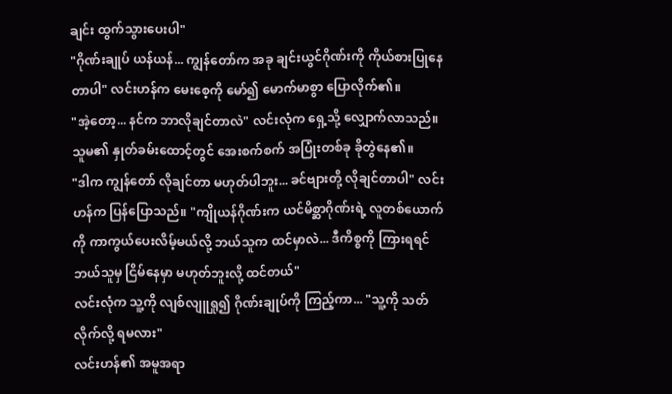ချင်း ထွက်သွားပေးပါ"
"ဂိုဏ်းချုပ် ယန်ယန်... ကျွန်တော်က အခု ချင်းယွင်ဂိုဏ်းကို ကိုယ်စားပြုနေတာပါ" လင်းဟန်က မေးစေ့ကို မော်၍ မောက်မာစွာ ပြောလိုက်၏။
"အဲ့တော့... နင်က ဘာလိုချင်တာလဲ" လင်းလုံက ရှေ့သို့ လျှောက်လာသည်။ သူမ၏ နှုတ်ခမ်းထောင့်တွင် အေးစက်စက် အပြုံးတစ်ခု ခိုတွဲနေ၏။
"ဒါက ကျွန်တော် လိုချင်တာ မဟုတ်ပါဘူး... ခင်ဗျားတို့ လိုချင်တာပါ" လင်းဟန်က ပြန်ပြောသည်။ "ကျိုယန်ဂိုဏ်းက ယင်မိစ္ဆာဂိုဏ်းရဲ့ လူတစ်ယောက်ကို ကာကွယ်ပေးလိမ့်မယ်လို့ ဘယ်သူက ထင်မှာလဲ... ဒီကိစ္စကို ကြားရရင် ဘယ်သူမှ ငြိမ်နေမှာ မဟုတ်ဘူးလို့ ထင်တယ်"
လင်းလုံက သူ့ကို လျစ်လျူရှု၍ ဂိုဏ်းချုပ်ကို ကြည့်ကာ... "သူ့ကို သတ်လိုက်လို့ ရမလား"
လင်းဟန်၏ အမူအရာ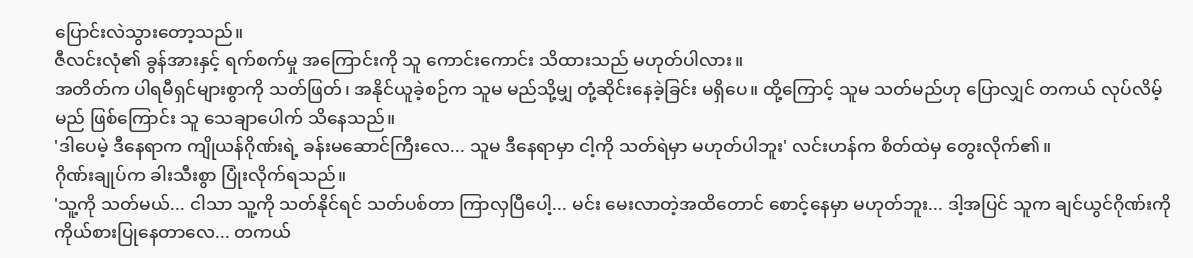ပြောင်းလဲသွားတော့သည်။
ဇီလင်းလုံ၏ ခွန်အားနှင့် ရက်စက်မှု အကြောင်းကို သူ ကောင်းကောင်း သိထားသည် မဟုတ်ပါလား။
အတိတ်က ပါရမီရှင်များစွာကို သတ်ဖြတ်၊ အနိုင်ယူခဲ့စဉ်က သူမ မည်သို့မျှ တုံ့ဆိုင်းနေခဲ့ခြင်း မရှိပေ။ ထို့ကြောင့် သူမ သတ်မည်ဟု ပြောလျှင် တကယ် လုပ်လိမ့်မည် ဖြစ်ကြောင်း သူ သေချာပေါက် သိနေသည်။
'ဒါပေမဲ့ ဒီနေရာက ကျိုယန်ဂိုဏ်းရဲ့ ခန်းမဆောင်ကြီးလေ... သူမ ဒီနေရာမှာ ငါ့ကို သတ်ရဲမှာ မဟုတ်ပါဘူး' လင်းဟန်က စိတ်ထဲမှ တွေးလိုက်၏။
ဂိုဏ်းချုပ်က ခါးသီးစွာ ပြုံးလိုက်ရသည်။
'သူ့ကို သတ်မယ်... ငါသာ သူ့ကို သတ်နိုင်ရင် သတ်ပစ်တာ ကြာလှပြီပေါ့... မင်း မေးလာတဲ့အထိတောင် စောင့်နေမှာ မဟုတ်ဘူး... ဒါ့အပြင် သူက ချင်ယွင်ဂိုဏ်းကို ကိုယ်စားပြုနေတာလေ... တကယ်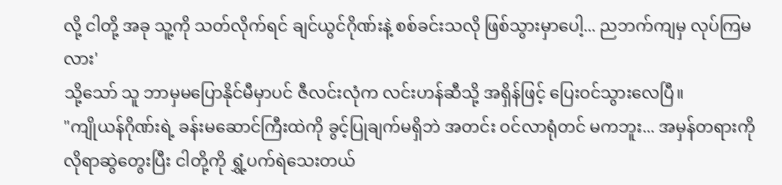လို့ ငါတို့ အခု သူ့ကို သတ်လိုက်ရင် ချင်ယွင်ဂိုဏ်းနဲ့ စစ်ခင်းသလို ဖြစ်သွားမှာပေါ့... ညဘက်ကျမှ လုပ်ကြမလား'
သို့သော် သူ ဘာမှမပြောနိုင်မီမှာပင် ဇီလင်းလုံက လင်းဟန်ဆီသို့ အရှိန်ဖြင့် ပြေးဝင်သွားလေပြီ။
"ကျိုယန်ဂိုဏ်းရဲ့ ခန်းမဆောင်ကြီးထဲကို ခွင့်ပြုချက်မရှိဘဲ အတင်း ဝင်လာရုံတင် မကဘူး... အမှန်တရားကို လိုရာဆွဲတွေးပြီး ငါတို့ကို ရွှံ့ပက်ရဲသေးတယ်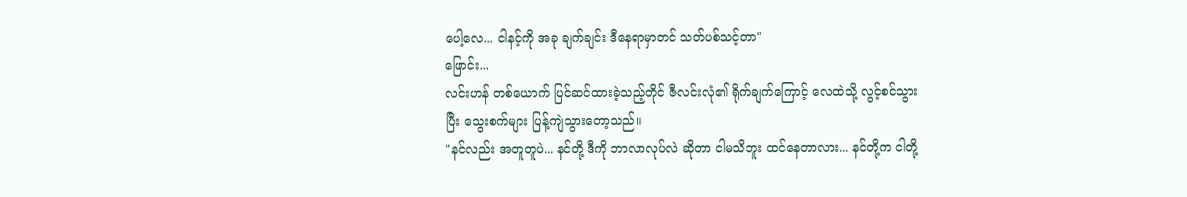ပေါ့လေ... ငါနင့်ကို အခု ချက်ချင်း ဒီနေရာမှာတင် သတ်ပစ်သင့်တာ"
ဖြောင်း...
လင်းဟန် တစ်ယောက် ပြင်ဆင်ထားခဲ့သည့်တိုင် ဇီလင်းလုံ၏ ရိုက်ချက်ကြောင့် လေထဲသို့ လွင့်စင်သွားပြီး သွေးစက်များ ပြန့်ကျဲသွားတော့သည်။
"နင်လည်း အတူတူပဲ... နင်တို့ ဒီကို ဘာလာလုပ်လဲ ဆိုတာ ငါမသိဘူး ထင်နေတာလား... နင်တို့က ငါတို့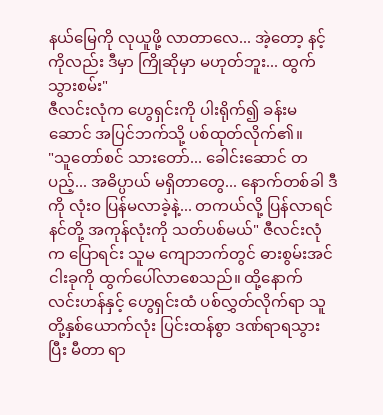နယ်မြေကို လုယူဖို့ လာတာလေ... အဲ့တော့ နင့်ကိုလည်း ဒီမှာ ကြိုဆိုမှာ မဟုတ်ဘူး... ထွက်သွားစမ်း"
ဇီလင်းလုံက ဟွေရှင်းကို ပါးရိုက်၍ ခန်းမဆောင် အပြင်ဘက်သို့ ပစ်ထုတ်လိုက်၏။
"သူတော်စင် သားတော်... ခေါင်းဆောင် တပည့်... အဓိပ္ပာယ် မရှိတာတွေ... နောက်တစ်ခါ ဒီကို လုံးဝ ပြန်မလာခဲ့နဲ့... တကယ်လို့ ပြန်လာရင် နင်တို့ အကုန်လုံးကို သတ်ပစ်မယ်" ဇီလင်းလုံက ပြောရင်း သူမ ကျောဘက်တွင် ဓားစွမ်းအင် ငါးခုကို ထွက်ပေါ်လာစေသည်။ ထို့နောက် လင်းဟန်နှင့် ဟွေရှင်းထံ ပစ်လွှတ်လိုက်ရာ သူတို့နှစ်ယောက်လုံး ပြင်းထန်စွာ ဒဏ်ရာရသွားပြီး မီတာ ရာ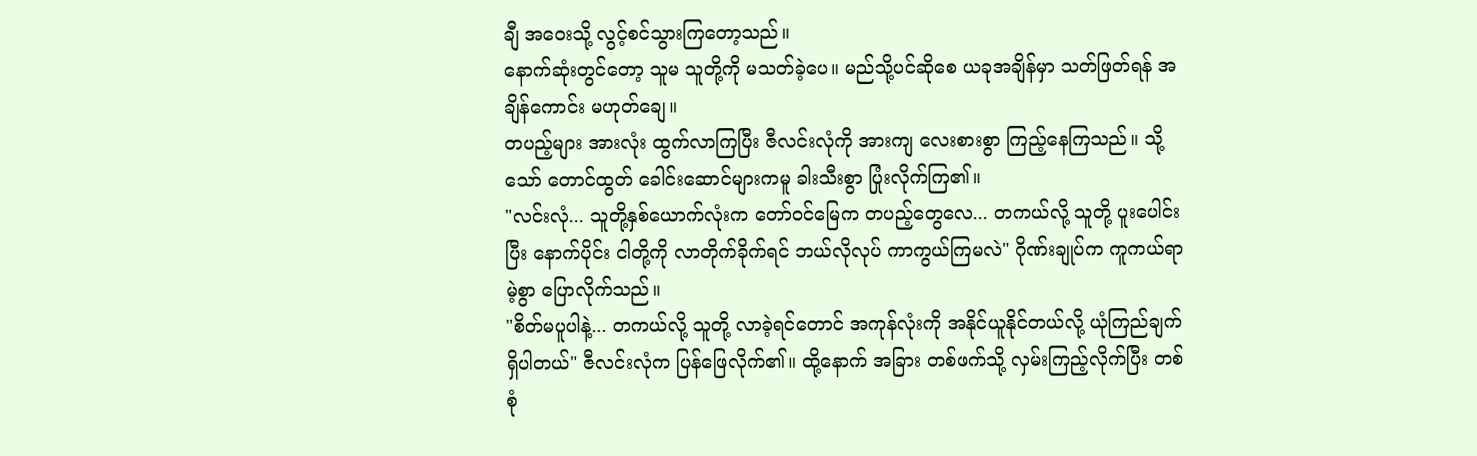ချီ အဝေးသို့ လွင့်စင်သွားကြတော့သည်။
နောက်ဆုံးတွင်တော့ သူမ သူတို့ကို မသတ်ခဲ့ပေ။ မည်သို့ပင်ဆိုစေ ယခုအချိန်မှာ သတ်ဖြတ်ရန် အချိန်ကောင်း မဟုတ်ချေ။
တပည့်များ အားလုံး ထွက်လာကြပြီး ဇီလင်းလုံကို အားကျ လေးစားစွာ ကြည့်နေကြသည်။ သို့သော် တောင်ထွတ် ခေါင်းဆောင်များကမူ ခါးသီးစွာ ပြုံးလိုက်ကြ၏။
"လင်းလုံ... သူတို့နှစ်ယောက်လုံးက တော်ဝင်မြေက တပည့်တွေလေ... တကယ်လို့ သူတို့ ပူးပေါင်းပြီး နောက်ပိုင်း ငါတို့ကို လာတိုက်ခိုက်ရင် ဘယ်လိုလုပ် ကာကွယ်ကြမလဲ" ဂိုဏ်းချုပ်က ကူကယ်ရာမဲ့စွာ ပြောလိုက်သည်။
"စိတ်မပူပါနဲ့... တကယ်လို့ သူတို့ လာခဲ့ရင်တောင် အကုန်လုံးကို အနိုင်ယူနိုင်တယ်လို့ ယုံကြည်ချက် ရှိပါတယ်" ဇီလင်းလုံက ပြန်ဖြေလိုက်၏။ ထို့နောက် အခြား တစ်ဖက်သို့ လှမ်းကြည့်လိုက်ပြီး တစ်စုံ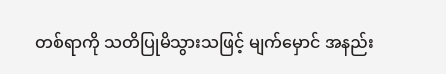တစ်ရာကို သတိပြုမိသွားသဖြင့် မျက်မှောင် အနည်း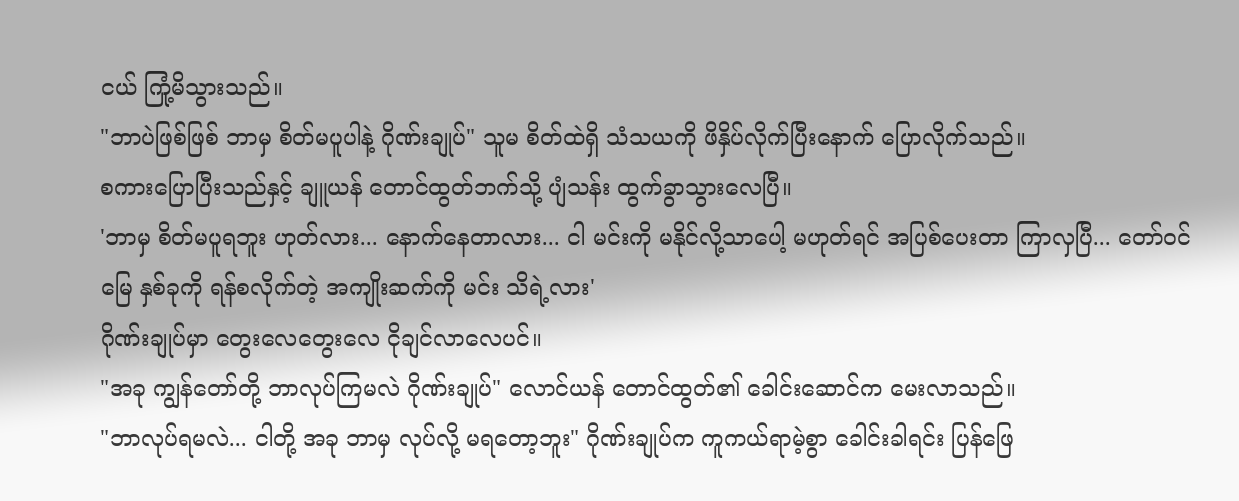ငယ် ကြုံ့မိသွားသည်။
"ဘာပဲဖြစ်ဖြစ် ဘာမှ စိတ်မပူပါနဲ့ ဂိုဏ်းချုပ်" သူမ စိတ်ထဲရှိ သံသယကို ဖိနှိပ်လိုက်ပြီးနောက် ပြောလိုက်သည်။
စကားပြောပြီးသည်နှင့် ချူယန် တောင်ထွတ်ဘက်သို့ ပျံသန်း ထွက်ခွာသွားလေပြီ။
'ဘာမှ စိတ်မပူရဘူး ဟုတ်လား... နောက်နေတာလား... ငါ မင်းကို မနိုင်လို့သာပေါ့ မဟုတ်ရင် အပြစ်ပေးတာ ကြာလှပြီ... တော်ဝင်မြေ နှစ်ခုကို ရန်စလိုက်တဲ့ အကျိုးဆက်ကို မင်း သိရဲ့လား'
ဂိုဏ်းချုပ်မှာ တွေးလေတွေးလေ ငိုချင်လာလေပင်။
"အခု ကျွန်တော်တို့ ဘာလုပ်ကြမလဲ ဂိုဏ်းချုပ်" လောင်ယန် တောင်ထွတ်၏ ခေါင်းဆောင်က မေးလာသည်။
"ဘာလုပ်ရမလဲ... ငါတို့ အခု ဘာမှ လုပ်လို့ မရတော့ဘူး" ဂိုဏ်းချုပ်က ကူကယ်ရာမဲ့စွာ ခေါင်းခါရင်း ပြန်ဖြေ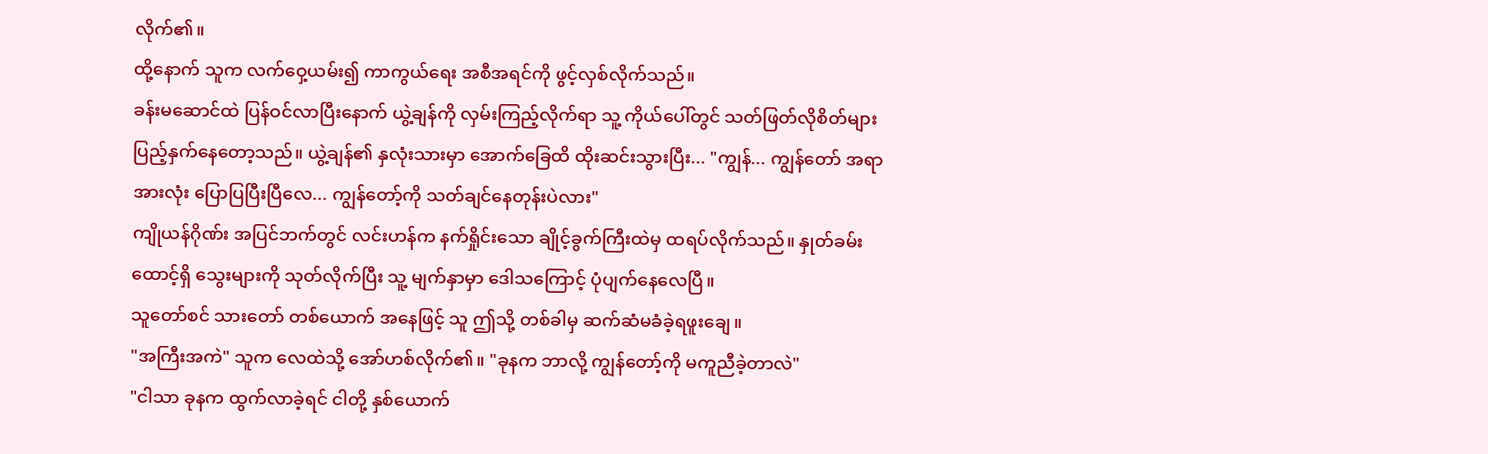လိုက်၏။
ထို့နောက် သူက လက်ဝှေ့ယမ်း၍ ကာကွယ်ရေး အစီအရင်ကို ဖွင့်လှစ်လိုက်သည်။
ခန်းမဆောင်ထဲ ပြန်ဝင်လာပြီးနောက် ယွဲ့ချန်ကို လှမ်းကြည့်လိုက်ရာ သူ့ ကိုယ်ပေါ်တွင် သတ်ဖြတ်လိုစိတ်များ ပြည့်နှက်နေတော့သည်။ ယွဲ့ချန်၏ နှလုံးသားမှာ အောက်ခြေထိ ထိုးဆင်းသွားပြီး... "ကျွန်... ကျွန်တော် အရာအားလုံး ပြောပြပြီးပြီလေ... ကျွန်တော့်ကို သတ်ချင်နေတုန်းပဲလား"
ကျိုယန်ဂိုဏ်း အပြင်ဘက်တွင် လင်းဟန်က နက်ရှိုင်းသော ချိုင့်ခွက်ကြီးထဲမှ ထရပ်လိုက်သည်။ နှုတ်ခမ်းထောင့်ရှိ သွေးများကို သုတ်လိုက်ပြီး သူ့ မျက်နှာမှာ ဒေါသကြောင့် ပုံပျက်နေလေပြီ။
သူတော်စင် သားတော် တစ်ယောက် အနေဖြင့် သူ ဤသို့ တစ်ခါမှ ဆက်ဆံမခံခဲ့ရဖူးချေ။
"အကြီးအကဲ" သူက လေထဲသို့ အော်ဟစ်လိုက်၏။ "ခုနက ဘာလို့ ကျွန်တော့်ကို မကူညီခဲ့တာလဲ"
"ငါသာ ခုနက ထွက်လာခဲ့ရင် ငါတို့ နှစ်ယောက်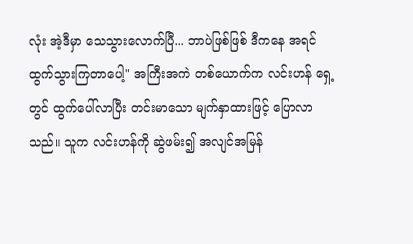လုံး အဲ့ဒီမှာ သေသွားလောက်ပြီ... ဘာပဲဖြစ်ဖြစ် ဒီကနေ အရင် ထွက်သွားကြတာပေါ့" အကြီးအကဲ တစ်ယောက်က လင်းဟန် ရှေ့တွင် ထွက်ပေါ်လာပြီး တင်းမာသော မျက်နှာထားဖြင့် ပြောလာသည်။ သူက လင်းဟန်ကို ဆွဲဖမ်း၍ အလျင်အမြန်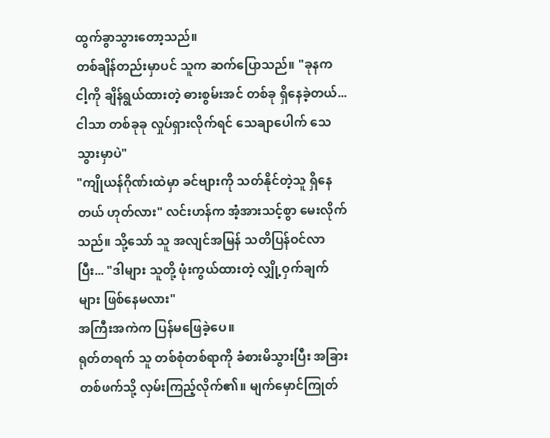ထွက်ခွာသွားတော့သည်။
တစ်ချိန်တည်းမှာပင် သူက ဆက်ပြောသည်။ "ခုနက ငါ့ကို ချိန်ရွယ်ထားတဲ့ ဓားစွမ်းအင် တစ်ခု ရှိနေခဲ့တယ်... ငါသာ တစ်ခုခု လှုပ်ရှားလိုက်ရင် သေချာပေါက် သေသွားမှာပဲ"
"ကျိုယန်ဂိုဏ်းထဲမှာ ခင်ဗျားကို သတ်နိုင်တဲ့သူ ရှိနေတယ် ဟုတ်လား" လင်းဟန်က အံ့အားသင့်စွာ မေးလိုက်သည်။ သို့သော် သူ အလျင်အမြန် သတိပြန်ဝင်လာပြီး... "ဒါများ သူတို့ ဖုံးကွယ်ထားတဲ့ လျှို့ဝှက်ချက်များ ဖြစ်နေမလား"
အကြီးအကဲက ပြန်မဖြေခဲ့ပေ။
ရုတ်တရက် သူ တစ်စုံတစ်ရာကို ခံစားမိသွားပြီး အခြား တစ်ဖက်သို့ လှမ်းကြည့်လိုက်၏။ မျက်မှောင်ကြုတ်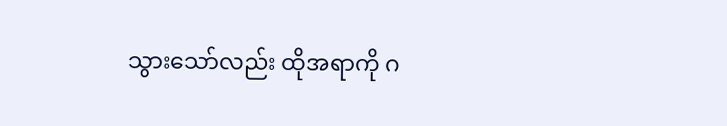သွားသော်လည်း ထိုအရာကို ဂ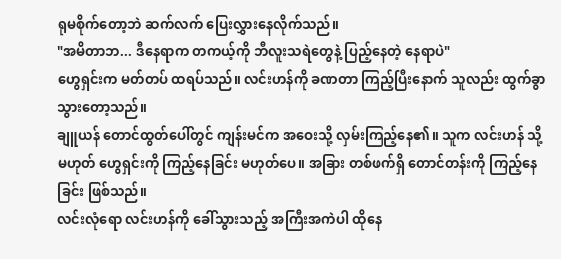ရုမစိုက်တော့ဘဲ ဆက်လက် ပြေးလွှားနေလိုက်သည်။
"အမိတာဘ... ဒီနေရာက တကယ့်ကို ဘီလူးသရဲတွေနဲ့ ပြည့်နေတဲ့ နေရာပဲ"
ဟွေရှင်းက မတ်တပ် ထရပ်သည်။ လင်းဟန်ကို ခဏတာ ကြည့်ပြီးနောက် သူလည်း ထွက်ခွာသွားတော့သည်။
ချူယန် တောင်ထွတ်ပေါ်တွင် ကျန်းမင်က အဝေးသို့ လှမ်းကြည့်နေ၏။ သူက လင်းဟန် သို့မဟုတ် ဟွေရှင်းကို ကြည့်နေခြင်း မဟုတ်ပေ။ အခြား တစ်ဖက်ရှိ တောင်တန်းကို ကြည့်နေခြင်း ဖြစ်သည်။
လင်းလုံရော လင်းဟန်ကို ခေါ်သွားသည့် အကြီးအကဲပါ ထိုနေ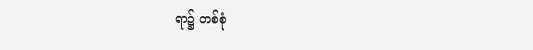ရာ၌ တစ်စုံ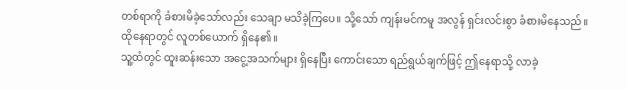တစ်ရာကို ခံစားမိခဲ့သော်လည်း သေချာ မသိခဲ့ကြပေ။ သို့သော် ကျန်းမင်ကမူ အလွန် ရှင်းလင်းစွာ ခံစားမိနေသည်။
ထိုနေရာတွင် လူတစ်ယောက် ရှိနေ၏။
သူ့ထံတွင် ထူးဆန်းသော အငွေ့အသက်များ ရှိနေပြီး ကောင်းသော ရည်ရွယ်ချက်ဖြင့် ဤနေရာသို့ လာခဲ့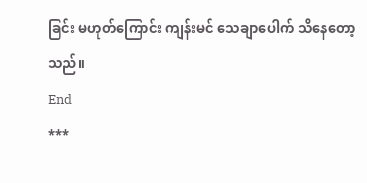ခြင်း မဟုတ်ကြောင်း ကျန်းမင် သေချာပေါက် သိနေတော့သည်။
End
***